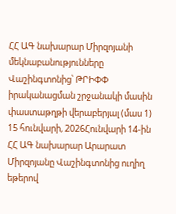ՀՀ ԱԳ նախարար Միրզոյանի մեկնաբանությունները Վաշինգտոնից՝ ԹՐԻՓՓ իրականացման շրջանակի մասին փաստաթղթի վերաբերյալ (մաս 1)
15 հունվարի, 2026Հունվարի 14-ին ՀՀ ԱԳ նախարար Արարատ Միրզոյանը Վաշինգտոնից ուղիղ եթերով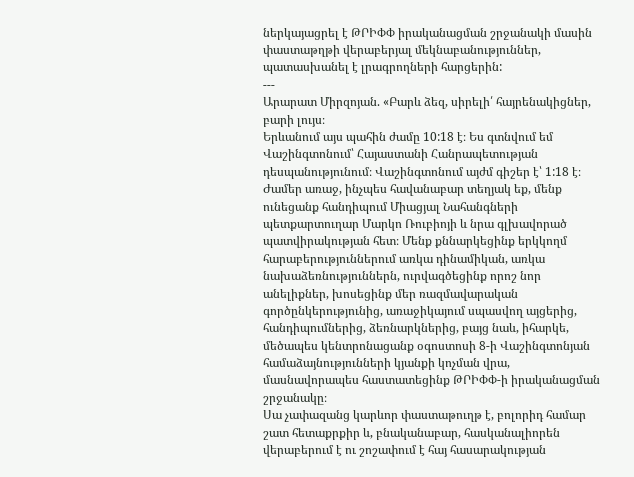ներկայացրել է ԹՐԻՓՓ իրականացման շրջանակի մասին փաստաթղթի վերաբերյալ մեկնաբանություններ, պատասխանել է լրագրողների հարցերին:
---
Արարատ Միրզոյան. «Բարև ձեզ, սիրելի՛ հայրենակիցներ, բարի լույս։
Երևանում այս պահին ժամը 10:18 է։ Ես գտնվում եմ Վաշինգտոնում՝ Հայաստանի Հանրապետության դեսպանությունում։ Վաշինգտոնում այժմ գիշեր է՝ 1:18 է։
Ժամեր առաջ, ինչպես հավանաբար տեղյակ եք, մենք ունեցանք հանդիպում Միացյալ Նահանգների պետքարտուղար Մարկո Ռուբիոյի և նրա գլխավորած պատվիրակության հետ։ Մենք քննարկեցինք երկկողմ հարաբերություններում առկա դինամիկան, առկա նախաձեռնություններն, ուրվագծեցինք որոշ նոր անելիքներ, խոսեցինք մեր ռազմավարական գործընկերությունից, առաջիկայում սպասվող այցերից, հանդիպումներից, ձեռնարկներից, բայց նաև, իհարկե, մեծապես կենտրոնացանք օգոստոսի 8-ի Վաշինգտոնյան համաձայնությունների կյանքի կոչման վրա, մասնավորապես հաստատեցինք ԹՐԻՓՓ-ի իրականացման շրջանակը։
Սա չափազանց կարևոր փաստաթուղթ է, բոլորիդ համար շատ հետաքրքիր և, բնականաբար, հասկանալիորեն վերաբերում է ու շոշափում է հայ հասարակության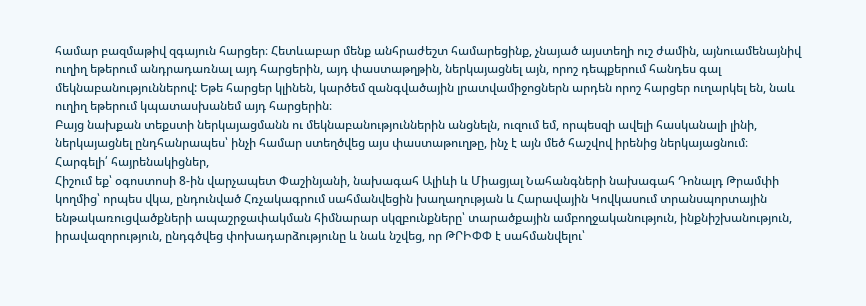համար բազմաթիվ զգայուն հարցեր։ Հետևաբար մենք անհրաժեշտ համարեցինք, չնայած այստեղի ուշ ժամին, այնուամենայնիվ ուղիղ եթերում անդրադառնալ այդ հարցերին, այդ փաստաթղթին, ներկայացնել այն, որոշ դեպքերում հանդես գալ մեկնաբանություններով: Եթե հարցեր կլինեն, կարծեմ զանգվածային լրատվամիջոցներն արդեն որոշ հարցեր ուղարկել են, նաև ուղիղ եթերում կպատասխանեմ այդ հարցերին։
Բայց նախքան տեքստի ներկայացմանն ու մեկնաբանություններին անցնելն, ուզում եմ, որպեսզի ավելի հասկանալի լինի, ներկայացնել ընդհանրապես՝ ինչի համար ստեղծվեց այս փաստաթուղթը, ինչ է այն մեծ հաշվով իրենից ներկայացնում։
Հարգելի՛ հայրենակիցներ,
Հիշում եք՝ օգոստոսի 8-ին վարչապետ Փաշինյանի, նախագահ Ալիևի և Միացյալ Նահանգների նախագահ Դոնալդ Թրամփի կողմից՝ որպես վկա, ընդունված Հռչակագրում սահմանվեցին խաղաղության և Հարավային Կովկասում տրանսպորտային ենթակառուցվածքների ապաշրջափակման հիմնարար սկզբունքները՝ տարածքային ամբողջականություն, ինքնիշխանություն, իրավազորություն, ընդգծվեց փոխադարձությունը և նաև նշվեց, որ ԹՐԻՓՓ է սահմանվելու՝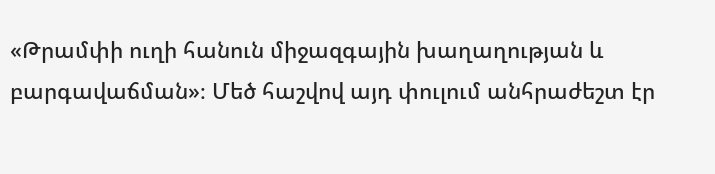«Թրամփի ուղի հանուն միջազգային խաղաղության և բարգավաճման»։ Մեծ հաշվով այդ փուլում անհրաժեշտ էր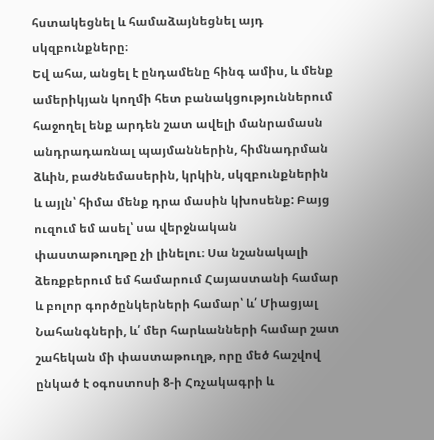հստակեցնել և համաձայնեցնել այդ սկզբունքները։
Եվ ահա, անցել է ընդամենը հինգ ամիս, և մենք ամերիկյան կողմի հետ բանակցություններում հաջողել ենք արդեն շատ ավելի մանրամասն անդրադառնալ պայմաններին, հիմնադրման ձևին, բաժնեմասերին, կրկին, սկզբունքներին և այլն՝ հիմա մենք դրա մասին կխոսենք: Բայց ուզում եմ ասել՝ սա վերջնական փաստաթուղթը չի լինելու։ Սա նշանակալի ձեռքբերում եմ համարում Հայաստանի համար և բոլոր գործընկերների համար՝ և՛ Միացյալ Նահանգների, և՛ մեր հարևանների համար շատ շահեկան մի փաստաթուղթ, որը մեծ հաշվով ընկած է օգոստոսի 8-ի Հռչակագրի և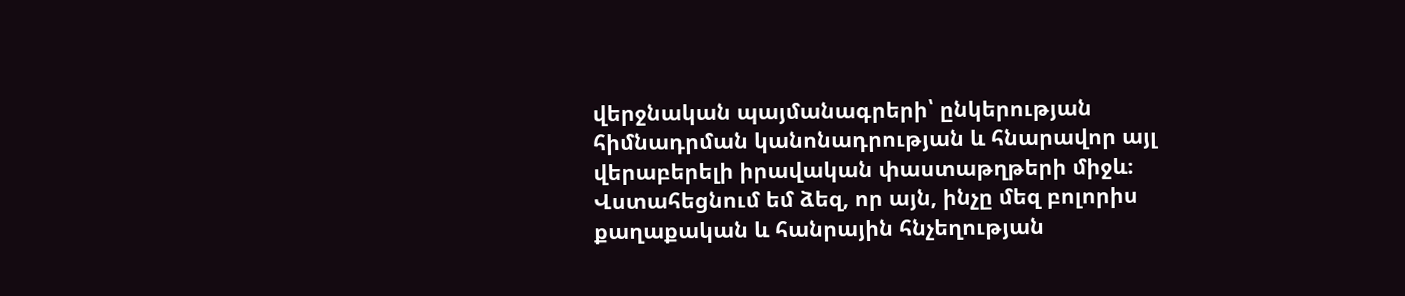վերջնական պայմանագրերի՝ ընկերության հիմնադրման կանոնադրության և հնարավոր այլ վերաբերելի իրավական փաստաթղթերի միջև։
Վստահեցնում եմ ձեզ, որ այն, ինչը մեզ բոլորիս քաղաքական և հանրային հնչեղության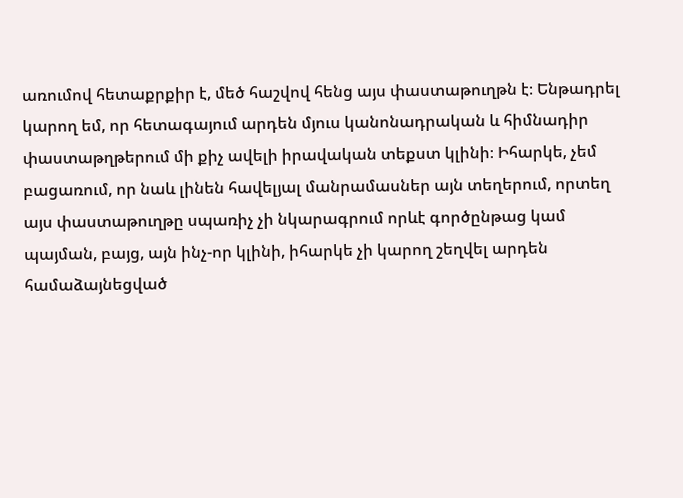առումով հետաքրքիր է, մեծ հաշվով հենց այս փաստաթուղթն է։ Ենթադրել կարող եմ, որ հետագայում արդեն մյուս կանոնադրական և հիմնադիր փաստաթղթերում մի քիչ ավելի իրավական տեքստ կլինի։ Իհարկե, չեմ բացառում, որ նաև լինեն հավելյալ մանրամասներ այն տեղերում, որտեղ այս փաստաթուղթը սպառիչ չի նկարագրում որևէ գործընթաց կամ պայման, բայց, այն ինչ-որ կլինի, իհարկե չի կարող շեղվել արդեն համաձայնեցված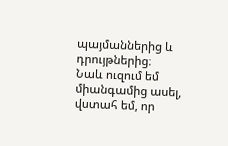պայմաններից և դրույթներից։
Նաև ուզում եմ միանգամից ասել, վստահ եմ, որ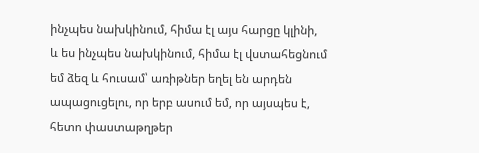ինչպես նախկինում, հիմա էլ այս հարցը կլինի, և ես ինչպես նախկինում, հիմա էլ վստահեցնում եմ ձեզ և հուսամ՝ առիթներ եղել են արդեն ապացուցելու, որ երբ ասում եմ, որ այսպես է, հետո փաստաթղթեր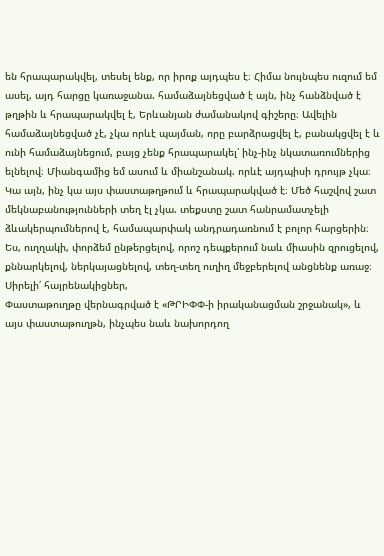են հրապարակվել, տեսել ենք, որ իրոք այդպես է։ Հիմա նույնպես ուզում եմ ասել, այդ հարցը կառաջանա. համաձայնեցված է այն, ինչ հանձնված է թղթին և հրապարակվել է, Երևանյան ժամանակով գիշերը։ Ավելին համաձայնեցված չէ, չկա որևէ պայման, որը բարձրացվել է, բանակցվել է և ունի համաձայնեցում, բայց չենք հրապարակել՝ ինչ-ինչ նկատառումներից ելնելով։ Միանգամից եմ ասում և միանշանակ. որևէ այդպիսի դրույթ չկա։ Կա այն, ինչ կա այս փաստաթղթում և հրապարակված է։ Մեծ հաշվով շատ մեկնաբանությունների տեղ էլ չկա. տեքստը շատ հանրամատչելի ձևակերպումներով է, համապարփակ անդրադառնում է բոլոր հարցերին։ Ես, ուղղակի, փորձեմ ընթերցելով, որոշ դեպքերում նաև միասին զրուցելով, քննարկելով, ներկայացնելով, տեղ-տեղ ուղիղ մեջբերելով անցնենք առաջ։
Սիրելի՛ հայրենակիցներ,
Փաստաթուղթը վերնագրված է «ԹՐԻՓՓ-ի իրականացման շրջանակ», և այս փաստաթուղթն, ինչպես նաև նախորդող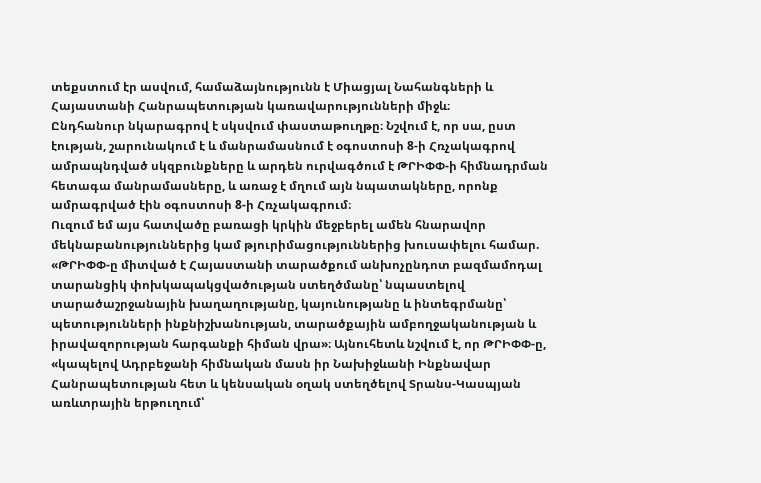տեքստում էր ասվում, համաձայնությունն է Միացյալ Նահանգների և Հայաստանի Հանրապետության կառավարությունների միջև։
Ընդհանուր նկարագրով է սկսվում փաստաթուղթը։ Նշվում է, որ սա, ըստ էության, շարունակում է և մանրամասնում է օգոստոսի 8-ի Հռչակագրով ամրապնդված սկզբունքները և արդեն ուրվագծում է ԹՐԻՓՓ-ի հիմնադրման հետագա մանրամասները, և առաջ է մղում այն նպատակները, որոնք ամրագրված էին օգոստոսի 8-ի Հռչակագրում։
Ուզում եմ այս հատվածը բառացի կրկին մեջբերել ամեն հնարավոր մեկնաբանություններից կամ թյուրիմացություններից խուսափելու համար. «ԹՐԻՓՓ-ը միտված է Հայաստանի տարածքում անխոչընդոտ բազմամոդալ տարանցիկ փոխկապակցվածության ստեղծմանը՝ նպաստելով տարածաշրջանային խաղաղությանը, կայունությանը և ինտեգրմանը՝ պետությունների ինքնիշխանության, տարածքային ամբողջականության և իրավազորության հարգանքի հիման վրա»։ Այնուհետև նշվում է, որ ԹՐԻՓՓ-ը, «կապելով Ադրբեջանի հիմնական մասն իր Նախիջևանի Ինքնավար Հանրապետության հետ և կենսական օղակ ստեղծելով Տրանս-Կասպյան առևտրային երթուղում՝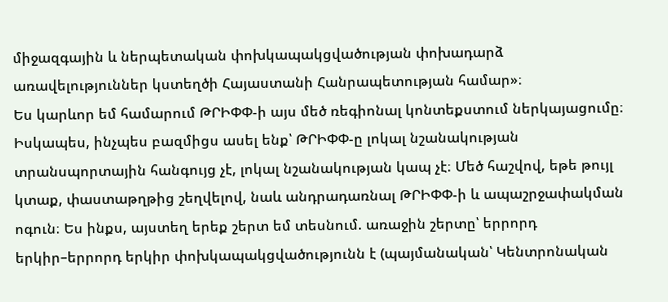միջազգային և ներպետական փոխկապակցվածության փոխադարձ առավելություններ կստեղծի Հայաստանի Հանրապետության համար»։
Ես կարևոր եմ համարում ԹՐԻՓՓ-ի այս մեծ ռեգիոնալ կոնտեքստում ներկայացումը։ Իսկապես, ինչպես բազմիցս ասել ենք՝ ԹՐԻՓՓ-ը լոկալ նշանակության տրանսպորտային հանգույց չէ, լոկալ նշանակության կապ չէ։ Մեծ հաշվով, եթե թույլ կտաք, փաստաթղթից շեղվելով, նաև անդրադառնալ ԹՐԻՓՓ-ի և ապաշրջափակման ոգուն։ Ես ինքս, այստեղ երեք շերտ եմ տեսնում. առաջին շերտը՝ երրորդ երկիր–երրորդ երկիր փոխկապակցվածությունն է (պայմանական՝ Կենտրոնական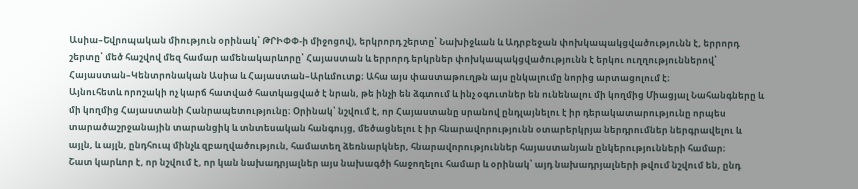Ասիա–Եվրոպական միություն օրինակ՝ ԹՐԻՓՓ-ի միջոցով), երկրորդ շերտը՝ Նախիջևան և Ադրբեջան փոխկապակցվածությունն է, երրորդ շերտը՝ մեծ հաշվով մեզ համար ամենակարևորը՝ Հայաստան և երրորդ երկրներ փոխկապակցվածությունն է երկու ուղղություններով՝ Հայաստան–Կենտրոնական Ասիա և Հայաստան–Արևմուտք։ Ահա այս փաստաթուղթն այս ընկալումը նորից արտացոլում է։
Այնուհետև որոշակի ոչ կարճ հատված հատկացված է նրան, թե ինչի են ձգտում և ինչ օգուտներ են ունենալու մի կողմից Միացյալ Նահանգները և մի կողմից Հայաստանի Հանրապետությունը։ Օրինակ՝ նշվում է, որ Հայաստանը սրանով ընդլայնելու է իր դերակատարությունը որպես տարածաշրջանային տարանցիկ և տնտեսական հանգույց, մեծացնելու է իր հնարավորությունն օտարերկրյա ներդրումներ ներգրավելու և այլն, և այլն, ընդհուպ մինչև զբաղվածություն, համատեղ ձեռնարկներ, հնարավորություններ հայաստանյան ընկերությունների համար։
Շատ կարևոր է, որ նշվում է, որ կան նախադրյալներ այս նախագծի հաջողելու համար և օրինակ՝ այդ նախադրյալների թվում նշվում են, ընդ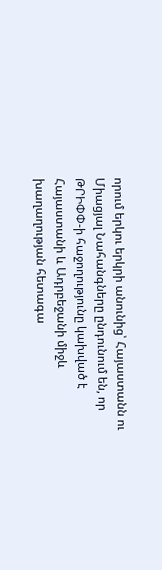որում երկու երկրի անունից՝ Հայաստանն ու Միացյալ Նահանգները ընդունում են, որ ԹՐԻՓՓ-ի հաջողությունը կախված է Հայաստանի և Ադրբեջանի միջև խաղաղության հետագա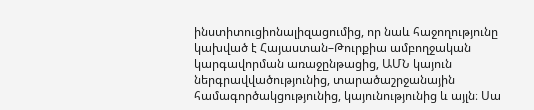ինստիտուցիոնալիզացումից, որ նաև հաջողությունը կախված է Հայաստան–Թուրքիա ամբողջական կարգավորման առաջընթացից, ԱՄՆ կայուն ներգրավվածությունից, տարածաշրջանային համագործակցությունից, կայունությունից և այլն։ Սա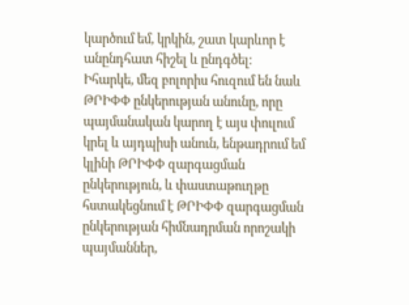կարծում եմ, կրկին, շատ կարևոր է անընդհատ հիշել և ընդգծել։
Իհարկե, մեզ բոլորիս հուզում են նաև ԹՐԻՓՓ ընկերության անունը, որը պայմանական կարող է այս փուլում կրել և այդպիսի անուն, ենթադրում եմ կլինի ԹՐԻՓՓ զարգացման ընկերություն, և փաստաթուղթը հստակեցնում է ԹՐԻՓՓ զարգացման ընկերության հիմնադրման որոշակի պայմաններ,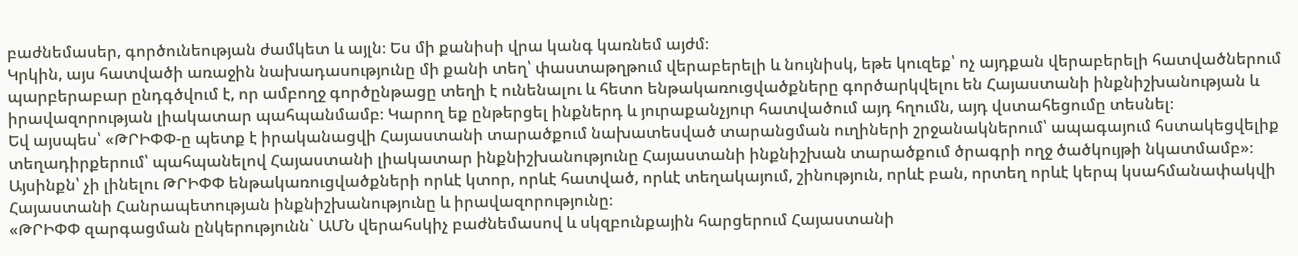բաժնեմասեր, գործունեության ժամկետ և այլն։ Ես մի քանիսի վրա կանգ կառնեմ այժմ։
Կրկին, այս հատվածի առաջին նախադասությունը մի քանի տեղ՝ փաստաթղթում վերաբերելի և նույնիսկ, եթե կուզեք՝ ոչ այդքան վերաբերելի հատվածներում պարբերաբար ընդգծվում է, որ ամբողջ գործընթացը տեղի է ունենալու և հետո ենթակառուցվածքները գործարկվելու են Հայաստանի ինքնիշխանության և իրավազորության լիակատար պահպանմամբ։ Կարող եք ընթերցել ինքներդ և յուրաքանչյուր հատվածում այդ հղումն, այդ վստահեցումը տեսնել։
Եվ այսպես՝ «ԹՐԻՓՓ-ը պետք է իրականացվի Հայաստանի տարածքում նախատեսված տարանցման ուղիների շրջանակներում՝ ապագայում հստակեցվելիք տեղադիրքերում՝ պահպանելով Հայաստանի լիակատար ինքնիշխանությունը Հայաստանի ինքնիշխան տարածքում ծրագրի ողջ ծածկույթի նկատմամբ»։ Այսինքն՝ չի լինելու ԹՐԻՓՓ ենթակառուցվածքների որևէ կտոր, որևէ հատված, որևէ տեղակայում, շինություն, որևէ բան, որտեղ որևէ կերպ կսահմանափակվի Հայաստանի Հանրապետության ինքնիշխանությունը և իրավազորությունը։
«ԹՐԻՓՓ զարգացման ընկերությունն` ԱՄՆ վերահսկիչ բաժնեմասով և սկզբունքային հարցերում Հայաստանի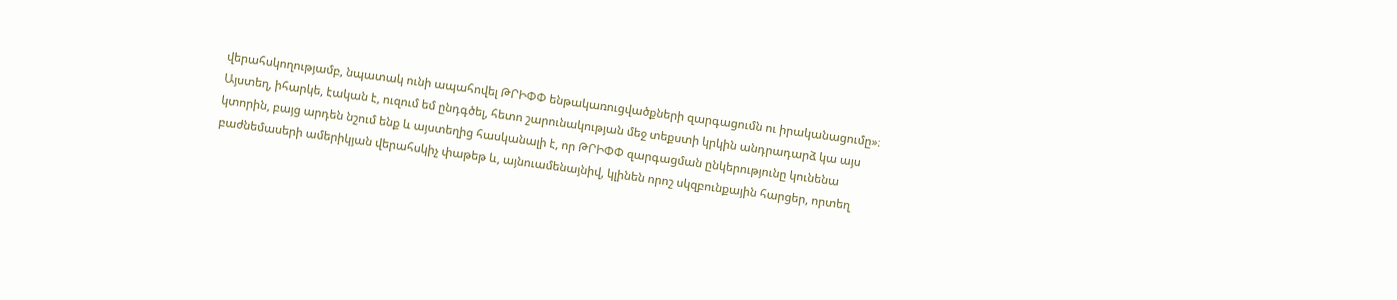վերահսկողությամբ, նպատակ ունի ապահովել ԹՐԻՓՓ ենթակառուցվածքների զարգացումն ու իրականացումը»։ Այստեղ, իհարկե, էական է, ուզում եմ ընդգծել, հետո շարունակության մեջ տեքստի կրկին անդրադարձ կա այս կտորին, բայց արդեն նշում ենք և այստեղից հասկանալի է, որ ԹՐԻՓՓ զարգացման ընկերությունը կունենա բաժնեմասերի ամերիկյան վերահսկիչ փաթեթ և, այնուամենայնիվ, կլինեն որոշ սկզբունքային հարցեր, որտեղ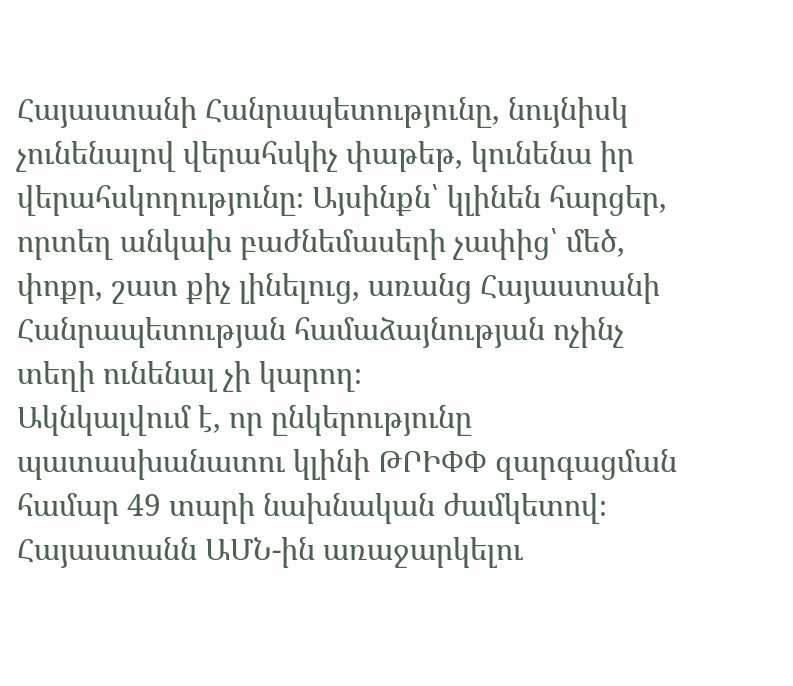Հայաստանի Հանրապետությունը, նույնիսկ չունենալով վերահսկիչ փաթեթ, կունենա իր վերահսկողությունը։ Այսինքն՝ կլինեն հարցեր, որտեղ անկախ բաժնեմասերի չափից՝ մեծ, փոքր, շատ քիչ լինելուց, առանց Հայաստանի Հանրապետության համաձայնության ոչինչ տեղի ունենալ չի կարող։
Ակնկալվում է, որ ընկերությունը պատասխանատու կլինի ԹՐԻՓՓ զարգացման համար 49 տարի նախնական ժամկետով։ Հայաստանն ԱՄՆ-ին առաջարկելու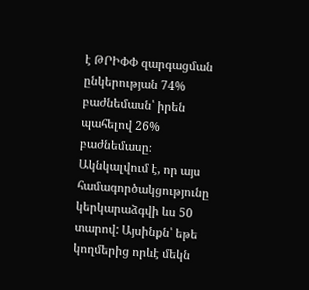է ԹՐԻՓՓ զարգացման ընկերության 74% բաժնեմասն՝ իրեն պահելով 26% բաժնեմասը։ Ակնկալվում է, որ այս համագործակցությունը կերկարաձգվի ևս 50 տարով: Այսինքն՝ եթե կողմերից որևէ մեկն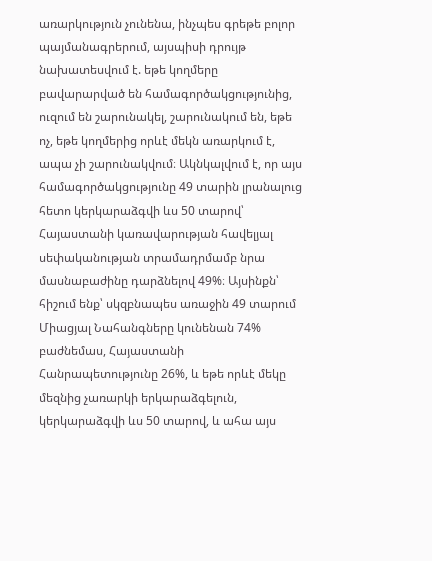առարկություն չունենա, ինչպես գրեթե բոլոր պայմանագրերում, այսպիսի դրույթ նախատեսվում է. եթե կողմերը բավարարված են համագործակցությունից, ուզում են շարունակել, շարունակում են, եթե ոչ, եթե կողմերից որևէ մեկն առարկում է, ապա չի շարունակվում։ Ակնկալվում է, որ այս համագործակցությունը 49 տարին լրանալուց հետո կերկարաձգվի ևս 50 տարով՝ Հայաստանի կառավարության հավելյալ սեփականության տրամադրմամբ նրա մասնաբաժինը դարձնելով 49%։ Այսինքն՝ հիշում ենք՝ սկզբնապես առաջին 49 տարում Միացյալ Նահանգները կունենան 74% բաժնեմաս, Հայաստանի Հանրապետությունը 26%, և եթե որևէ մեկը մեզնից չառարկի երկարաձգելուն, կերկարաձգվի ևս 50 տարով, և ահա այս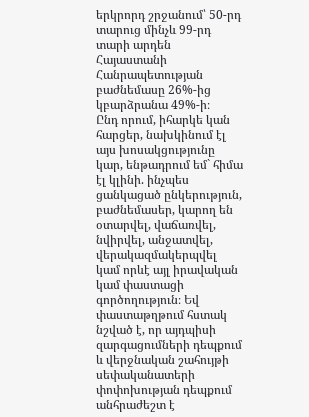երկրորդ շրջանում՝ 50-րդ տարուց մինչև 99-րդ տարի արդեն Հայաստանի Հանրապետության բաժնեմասը 26%-ից կբարձրանա 49%-ի։
Ընդ որում, իհարկե կան հարցեր, նախկինում էլ այս խոսակցությունը կար, ենթադրում եմ` հիմա էլ կլինի. ինչպես ցանկացած ընկերություն, բաժնեմասեր, կարող են օտարվել, վաճառվել, նվիրվել, անջատվել, վերակազմակերպվել կամ որևէ այլ իրավական կամ փաստացի գործողություն։ Եվ փաստաթղթում հստակ նշված է, որ այդպիսի զարգացումների դեպքում և վերջնական շահույթի սեփականատերի փոփոխության դեպքում անհրաժեշտ է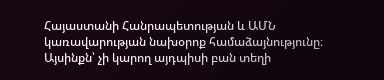Հայաստանի Հանրապետության և ԱՄՆ կառավարության նախօրոք համաձայնությունը։ Այսինքն՝ չի կարող այդպիսի բան տեղի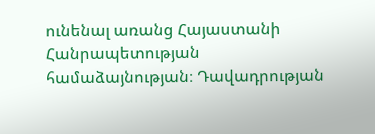ունենալ առանց Հայաստանի Հանրապետության համաձայնության։ Դավադրության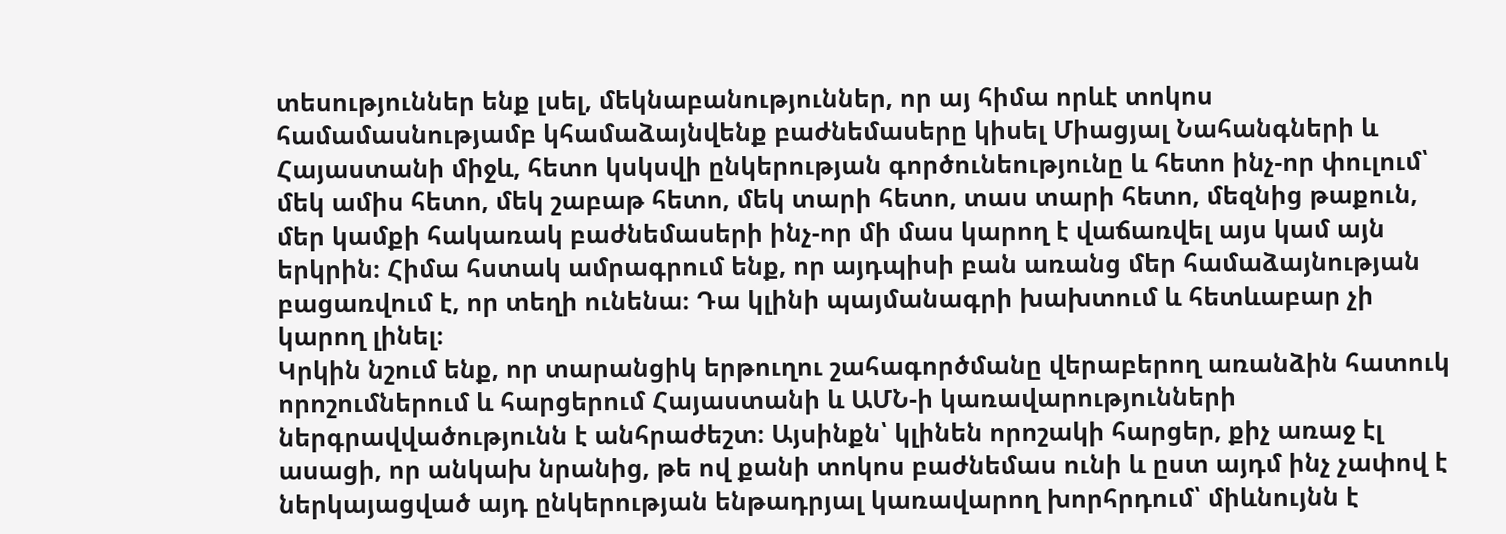տեսություններ ենք լսել, մեկնաբանություններ, որ այ հիմա որևէ տոկոս համամասնությամբ կհամաձայնվենք բաժնեմասերը կիսել Միացյալ Նահանգների և Հայաստանի միջև, հետո կսկսվի ընկերության գործունեությունը և հետո ինչ-որ փուլում՝ մեկ ամիս հետո, մեկ շաբաթ հետո, մեկ տարի հետո, տաս տարի հետո, մեզնից թաքուն, մեր կամքի հակառակ բաժնեմասերի ինչ-որ մի մաս կարող է վաճառվել այս կամ այն երկրին։ Հիմա հստակ ամրագրում ենք, որ այդպիսի բան առանց մեր համաձայնության բացառվում է, որ տեղի ունենա։ Դա կլինի պայմանագրի խախտում և հետևաբար չի կարող լինել։
Կրկին նշում ենք, որ տարանցիկ երթուղու շահագործմանը վերաբերող առանձին հատուկ որոշումներում և հարցերում Հայաստանի և ԱՄՆ-ի կառավարությունների ներգրավվածությունն է անհրաժեշտ։ Այսինքն՝ կլինեն որոշակի հարցեր, քիչ առաջ էլ ասացի, որ անկախ նրանից, թե ով քանի տոկոս բաժնեմաս ունի և ըստ այդմ ինչ չափով է ներկայացված այդ ընկերության ենթադրյալ կառավարող խորհրդում՝ միևնույնն է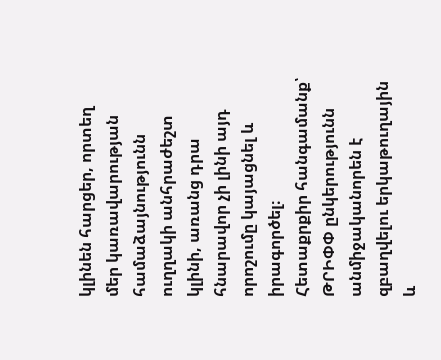կլինեն հարցեր, որտեղ մեր կառավարության համաձայնությունն ուղղակի անհրաժեշտ կլինի, առանց դրա հնարավոր չի լինի այդ որոշումը կայացնել և իրագործել։
Հետաքրքիր հանգամանք՝ ԹՐԻՓՓ ընկերությունն անմիջականորեն է զբաղվելու երկաթուղային և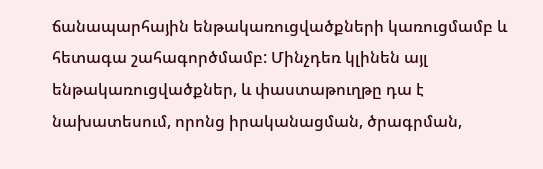ճանապարհային ենթակառուցվածքների կառուցմամբ և հետագա շահագործմամբ: Մինչդեռ կլինեն այլ ենթակառուցվածքներ, և փաստաթուղթը դա է նախատեսում, որոնց իրականացման, ծրագրման,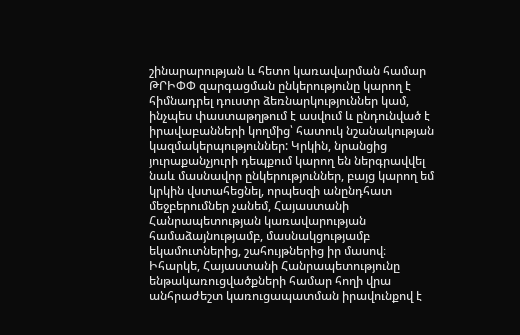շինարարության և հետո կառավարման համար ԹՐԻՓՓ զարգացման ընկերությունը կարող է հիմնադրել դուստր ձեռնարկություններ կամ, ինչպես փաստաթղթում է ասվում և ընդունված է իրավաբանների կողմից՝ հատուկ նշանակության կազմակերպություններ: Կրկին, նրանցից յուրաքանչյուրի դեպքում կարող են ներգրավվել նաև մասնավոր ընկերություններ, բայց կարող եմ կրկին վստահեցնել, որպեսզի անընդհատ մեջբերումներ չանեմ, Հայաստանի Հանրապետության կառավարության համաձայնությամբ, մասնակցությամբ եկամուտներից, շահույթներից իր մասով։
Իհարկե, Հայաստանի Հանրապետությունը ենթակառուցվածքների համար հողի վրա անհրաժեշտ կառուցապատման իրավունքով է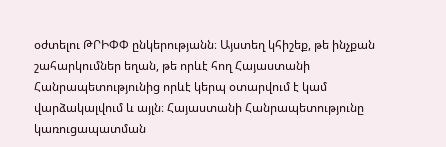օժտելու ԹՐԻՓՓ ընկերությանն։ Այստեղ կհիշեք, թե ինչքան շահարկումներ եղան, թե որևէ հող Հայաստանի Հանրապետությունից որևէ կերպ օտարվում է կամ վարձակալվում և այլն։ Հայաստանի Հանրապետությունը կառուցապատման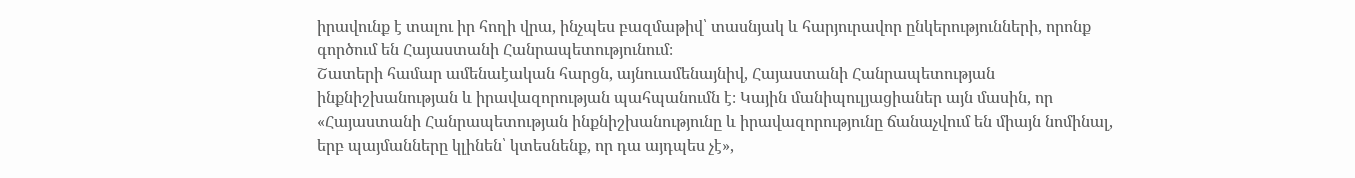իրավունք է տալու իր հողի վրա, ինչպես բազմաթիվ՝ տասնյակ և հարյուրավոր ընկերությունների, որոնք գործում են Հայաստանի Հանրապետությունում։
Շատերի համար ամենաէական հարցն, այնուամենայնիվ, Հայաստանի Հանրապետության ինքնիշխանության և իրավազորության պահպանումն է։ Կային մանիպուլյացիաներ այն մասին, որ «Հայաստանի Հանրապետության ինքնիշխանությունը և իրավազորությունը ճանաչվում են միայն նոմինալ, երբ պայմանները կլինեն՝ կտեսնենք, որ դա այդպես չէ»,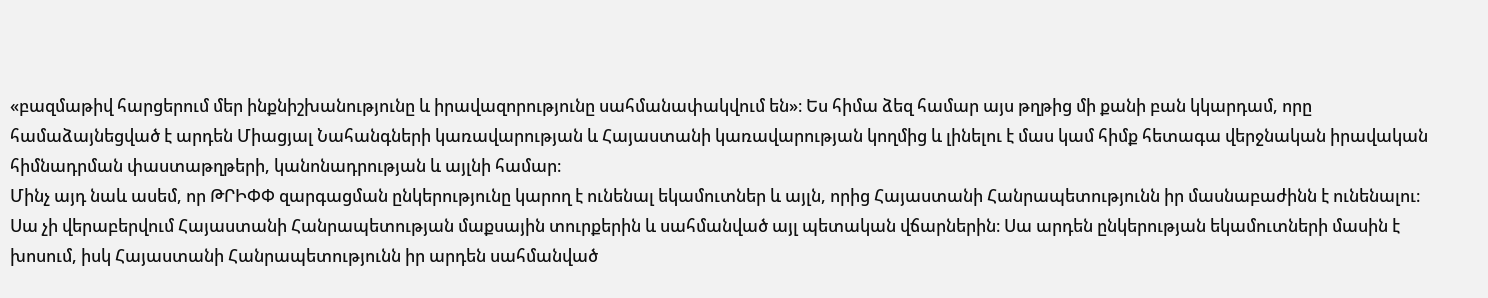«բազմաթիվ հարցերում մեր ինքնիշխանությունը և իրավազորությունը սահմանափակվում են»։ Ես հիմա ձեզ համար այս թղթից մի քանի բան կկարդամ, որը համաձայնեցված է արդեն Միացյալ Նահանգների կառավարության և Հայաստանի կառավարության կողմից և լինելու է մաս կամ հիմք հետագա վերջնական իրավական հիմնադրման փաստաթղթերի, կանոնադրության և այլնի համար։
Մինչ այդ նաև ասեմ, որ ԹՐԻՓՓ զարգացման ընկերությունը կարող է ունենալ եկամուտներ և այլն, որից Հայաստանի Հանրապետությունն իր մասնաբաժինն է ունենալու։ Սա չի վերաբերվում Հայաստանի Հանրապետության մաքսային տուրքերին և սահմանված այլ պետական վճարներին։ Սա արդեն ընկերության եկամուտների մասին է խոսում, իսկ Հայաստանի Հանրապետությունն իր արդեն սահմանված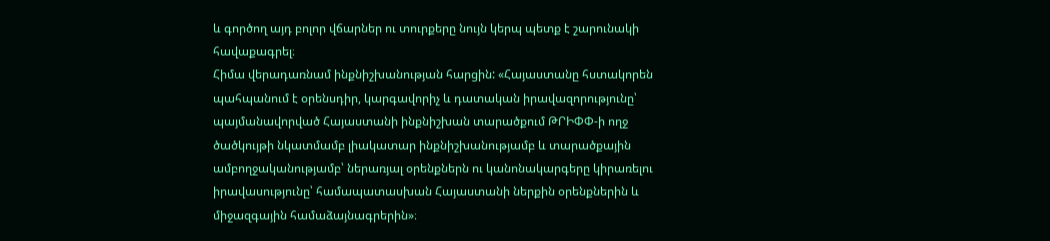և գործող այդ բոլոր վճարներ ու տուրքերը նույն կերպ պետք է շարունակի հավաքագրել։
Հիմա վերադառնամ ինքնիշխանության հարցին: «Հայաստանը հստակորեն պահպանում է օրենսդիր, կարգավորիչ և դատական իրավազորությունը՝ պայմանավորված Հայաստանի ինքնիշխան տարածքում ԹՐԻՓՓ-ի ողջ ծածկույթի նկատմամբ լիակատար ինքնիշխանությամբ և տարածքային ամբողջականությամբ՝ ներառյալ օրենքներն ու կանոնակարգերը կիրառելու իրավասությունը՝ համապատասխան Հայաստանի ներքին օրենքներին և միջազգային համաձայնագրերին»։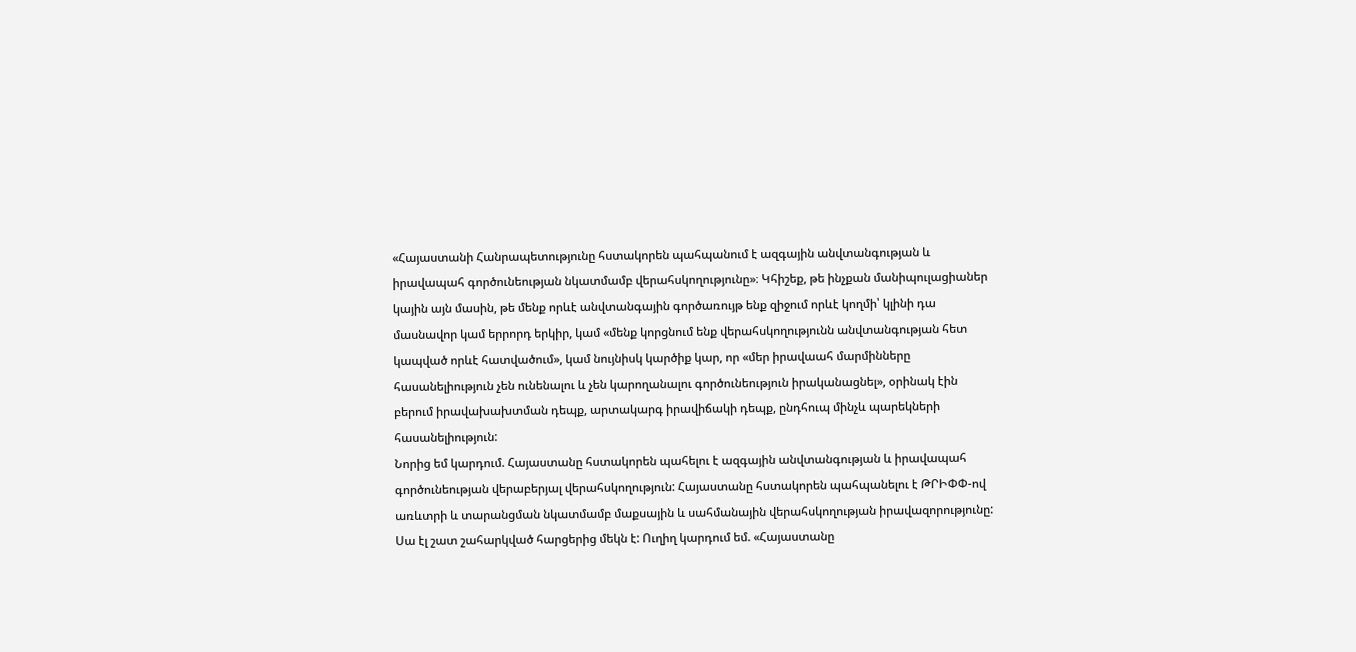«Հայաստանի Հանրապետությունը հստակորեն պահպանում է ազգային անվտանգության և իրավապահ գործունեության նկատմամբ վերահսկողությունը»։ Կհիշեք, թե ինչքան մանիպուլացիաներ կային այն մասին, թե մենք որևէ անվտանգային գործառույթ ենք զիջում որևէ կողմի՝ կլինի դա մասնավոր կամ երրորդ երկիր, կամ «մենք կորցնում ենք վերահսկողությունն անվտանգության հետ կապված որևէ հատվածում», կամ նույնիսկ կարծիք կար, որ «մեր իրավաահ մարմինները հասանելիություն չեն ունենալու և չեն կարողանալու գործունեություն իրականացնել», օրինակ էին բերում իրավախախտման դեպք, արտակարգ իրավիճակի դեպք, ընդհուպ մինչև պարեկների հասանելիություն:
Նորից եմ կարդում. Հայաստանը հստակորեն պահելու է ազգային անվտանգության և իրավապահ գործունեության վերաբերյալ վերահսկողություն: Հայաստանը հստակորեն պահպանելու է ԹՐԻՓՓ-ով առևտրի և տարանցման նկատմամբ մաքսային և սահմանային վերահսկողության իրավազորությունը: Սա էլ շատ շահարկված հարցերից մեկն է: Ուղիղ կարդում եմ. «Հայաստանը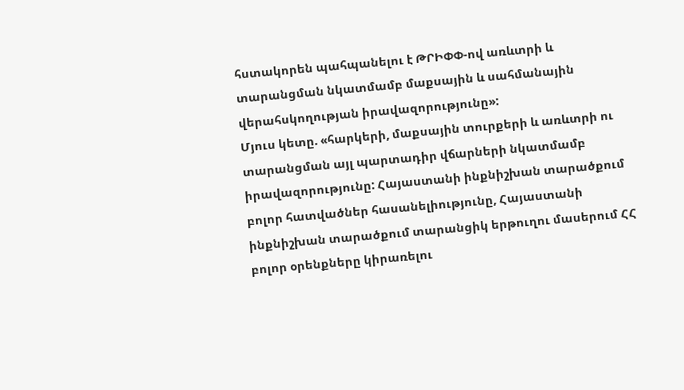հստակորեն պահպանելու է ԹՐԻՓՓ-ով առևտրի և տարանցման նկատմամբ մաքսային և սահմանային վերահսկողության իրավազորությունը»:
Մյուս կետը. «հարկերի, մաքսային տուրքերի և առևտրի ու տարանցման այլ պարտադիր վճարների նկատմամբ իրավազորությունը: Հայաստանի ինքնիշխան տարածքում բոլոր հատվածներ հասանելիությունը, Հայաստանի ինքնիշխան տարածքում տարանցիկ երթուղու մասերում ՀՀ բոլոր օրենքները կիրառելու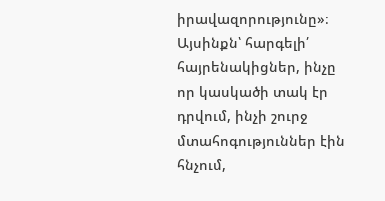իրավազորությունը»։
Այսինքն՝ հարգելի՛ հայրենակիցներ, ինչը որ կասկածի տակ էր դրվում, ինչի շուրջ մտահոգություններ էին հնչում,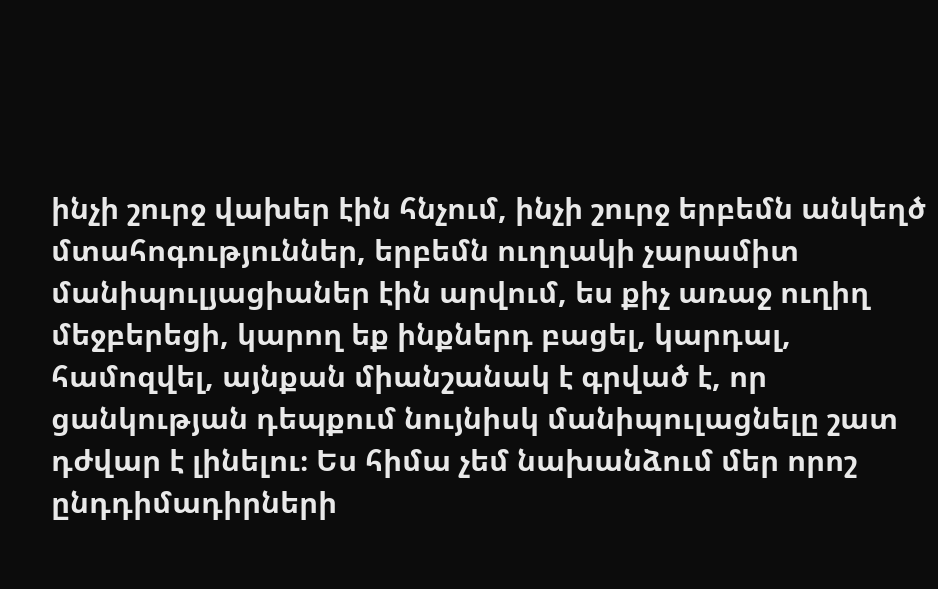ինչի շուրջ վախեր էին հնչում, ինչի շուրջ երբեմն անկեղծ մտահոգություններ, երբեմն ուղղակի չարամիտ մանիպուլյացիաներ էին արվում, ես քիչ առաջ ուղիղ մեջբերեցի, կարող եք ինքներդ բացել, կարդալ, համոզվել, այնքան միանշանակ է գրված է, որ ցանկության դեպքում նույնիսկ մանիպուլացնելը շատ դժվար է լինելու։ Ես հիմա չեմ նախանձում մեր որոշ ընդդիմադիրների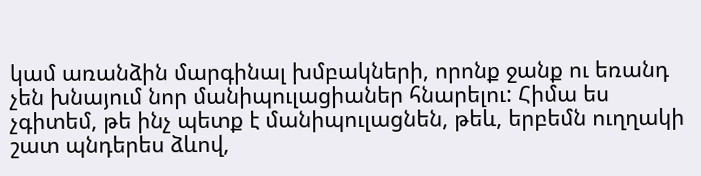կամ առանձին մարգինալ խմբակների, որոնք ջանք ու եռանդ չեն խնայում նոր մանիպուլացիաներ հնարելու: Հիմա ես չգիտեմ, թե ինչ պետք է մանիպուլացնեն, թեև, երբեմն ուղղակի շատ պնդերես ձևով,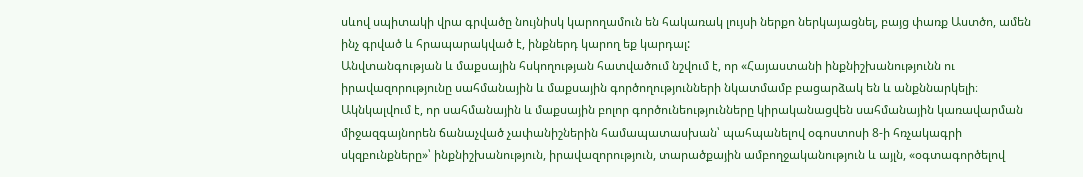սևով սպիտակի վրա գրվածը նույնիսկ կարողամուն են հակառակ լույսի ներքո ներկայացնել, բայց փառք Աստծո, ամեն ինչ գրված և հրապարակված է, ինքներդ կարող եք կարդալ:
Անվտանգության և մաքսային հսկողության հատվածում նշվում է, որ «Հայաստանի ինքնիշխանությունն ու իրավազորությունը սահմանային և մաքսային գործողությունների նկատմամբ բացարձակ են և անքննարկելի։ Ակնկալվում է, որ սահմանային և մաքսային բոլոր գործունեությունները կիրականացվեն սահմանային կառավարման միջազգայնորեն ճանաչված չափանիշներին համապատասխան՝ պահպանելով օգոստոսի 8-ի հռչակագրի սկզբունքները»՝ ինքնիշխանություն, իրավազորություն, տարածքային ամբողջականություն և այլն, «օգտագործելով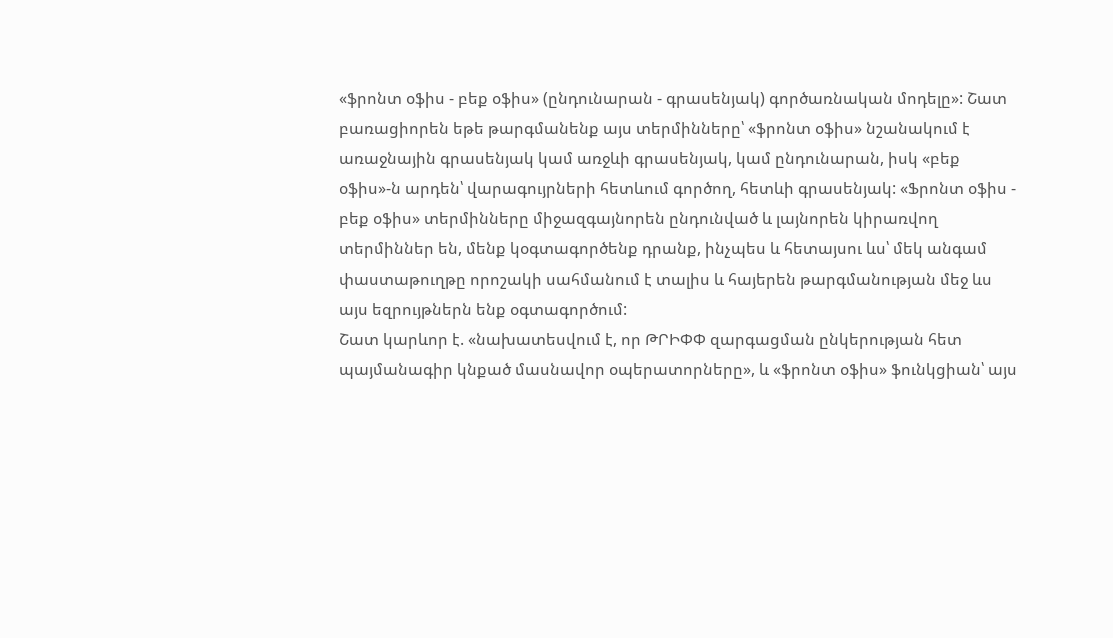«ֆրոնտ օֆիս - բեք օֆիս» (ընդունարան - գրասենյակ) գործառնական մոդելը»: Շատ բառացիորեն եթե թարգմանենք այս տերմինները՝ «ֆրոնտ օֆիս» նշանակում է առաջնային գրասենյակ կամ առջևի գրասենյակ, կամ ընդունարան, իսկ «բեք օֆիս»-ն արդեն՝ վարագույրների հետևում գործող, հետևի գրասենյակ: «Ֆրոնտ օֆիս - բեք օֆիս» տերմինները միջազգայնորեն ընդունված և լայնորեն կիրառվող տերմիններ են, մենք կօգտագործենք դրանք, ինչպես և հետայսու ևս՝ մեկ անգամ փաստաթուղթը որոշակի սահմանում է տալիս և հայերեն թարգմանության մեջ ևս այս եզրույթներն ենք օգտագործում:
Շատ կարևոր է. «նախատեսվում է, որ ԹՐԻՓՓ զարգացման ընկերության հետ պայմանագիր կնքած մասնավոր օպերատորները», և «ֆրոնտ օֆիս» ֆունկցիան՝ այս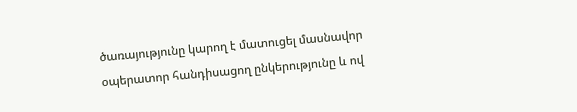ծառայությունը կարող է մատուցել մասնավոր օպերատոր հանդիսացող ընկերությունը և ով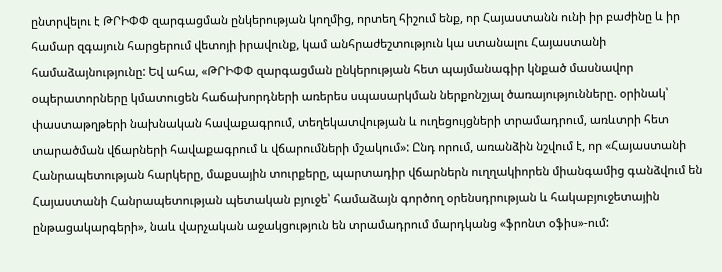ընտրվելու է ԹՐԻՓՓ զարգացման ընկերության կողմից, որտեղ հիշում ենք, որ Հայաստանն ունի իր բաժինը և իր համար զգայուն հարցերում վետոյի իրավունք, կամ անհրաժեշտություն կա ստանալու Հայաստանի համաձայնությունը: Եվ ահա, «ԹՐԻՓՓ զարգացման ընկերության հետ պայմանագիր կնքած մասնավոր օպերատորները կմատուցեն հաճախորդների առերես սպասարկման ներքոնշյալ ծառայությունները. օրինակ՝ փաստաթղթերի նախնական հավաքագրում, տեղեկատվության և ուղեցույցների տրամադրում, առևտրի հետ տարածման վճարների հավաքագրում և վճարումների մշակում»: Ընդ որում, առանձին նշվում է, որ «Հայաստանի Հանրապետության հարկերը, մաքսային տուրքերը, պարտադիր վճարներն ուղղակիորեն միանգամից գանձվում են Հայաստանի Հանրապետության պետական բյուջե՝ համաձայն գործող օրենսդրության և հակաբյուջետային ընթացակարգերի», նաև վարչական աջակցություն են տրամադրում մարդկանց «ֆրոնտ օֆիս»-ում: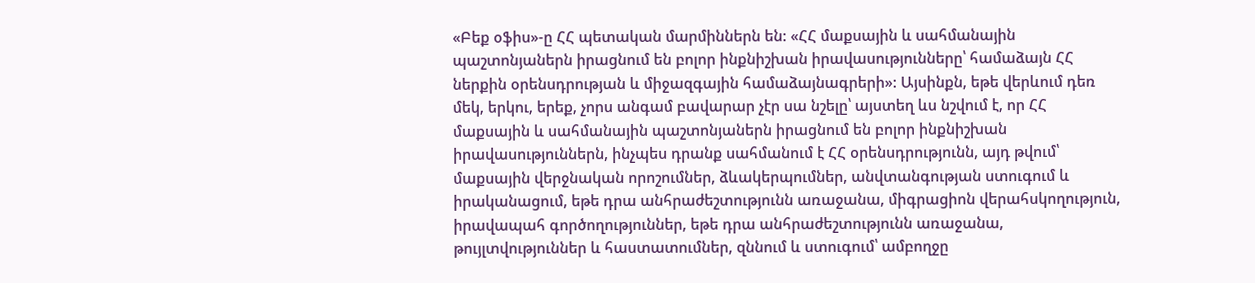«Բեք օֆիս»-ը ՀՀ պետական մարմիններն են: «ՀՀ մաքսային և սահմանային պաշտոնյաներն իրացնում են բոլոր ինքնիշխան իրավասությունները՝ համաձայն ՀՀ ներքին օրենսդրության և միջազգային համաձայնագրերի»: Այսինքն, եթե վերևում դեռ մեկ, երկու, երեք, չորս անգամ բավարար չէր սա նշելը՝ այստեղ ևս նշվում է, որ ՀՀ մաքսային և սահմանային պաշտոնյաներն իրացնում են բոլոր ինքնիշխան իրավասություններն, ինչպես դրանք սահմանում է ՀՀ օրենսդրությունն, այդ թվում՝ մաքսային վերջնական որոշումներ, ձևակերպումներ, անվտանգության ստուգում և իրականացում, եթե դրա անհրաժեշտությունն առաջանա, միգրացիոն վերահսկողություն, իրավապահ գործողություններ, եթե դրա անհրաժեշտությունն առաջանա, թույլտվություններ և հաստատումներ, զննում և ստուգում՝ ամբողջը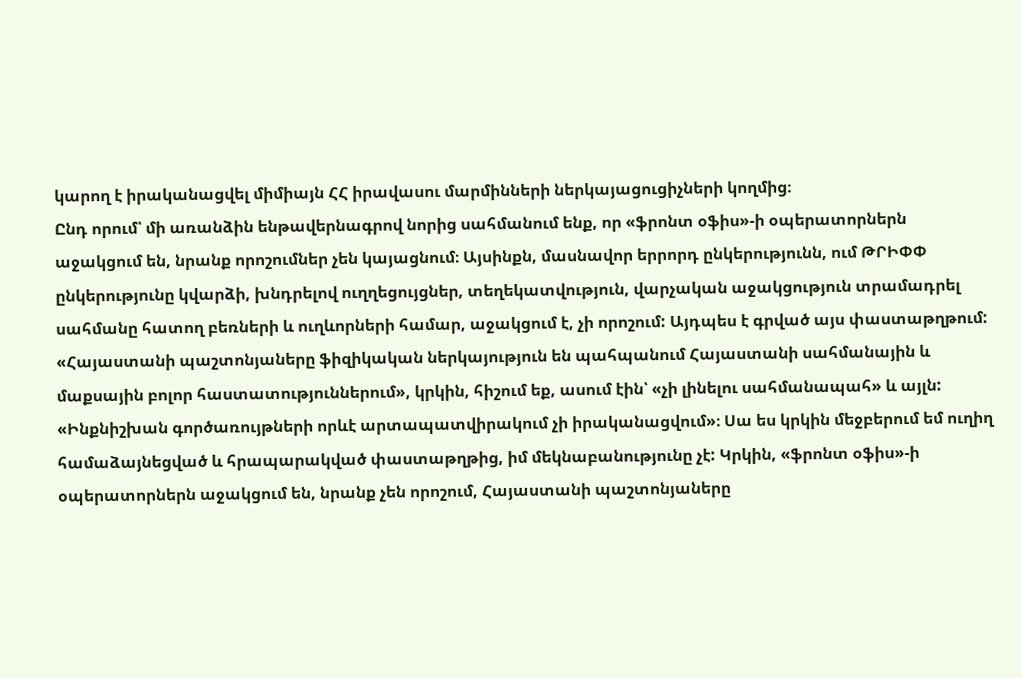կարող է իրականացվել միմիայն ՀՀ իրավասու մարմինների ներկայացուցիչների կողմից։
Ընդ որում՝ մի առանձին ենթավերնագրով նորից սահմանում ենք, որ «ֆրոնտ օֆիս»-ի օպերատորներն աջակցում են, նրանք որոշումներ չեն կայացնում։ Այսինքն, մասնավոր երրորդ ընկերությունն, ում ԹՐԻՓՓ ընկերությունը կվարձի, խնդրելով ուղղեցույցներ, տեղեկատվություն, վարչական աջակցություն տրամադրել սահմանը հատող բեռների և ուղևորների համար, աջակցում է, չի որոշում: Այդպես է գրված այս փաստաթղթում: «Հայաստանի պաշտոնյաները ֆիզիկական ներկայություն են պահպանում Հայաստանի սահմանային և մաքսային բոլոր հաստատություններում», կրկին, հիշում եք, ասում էին՝ «չի լինելու սահմանապահ» և այլն:
«Ինքնիշխան գործառույթների որևէ արտապատվիրակում չի իրականացվում»։ Սա ես կրկին մեջբերում եմ ուղիղ համաձայնեցված և հրապարակված փաստաթղթից, իմ մեկնաբանությունը չէ: Կրկին, «ֆրոնտ օֆիս»-ի օպերատորներն աջակցում են, նրանք չեն որոշում, Հայաստանի պաշտոնյաները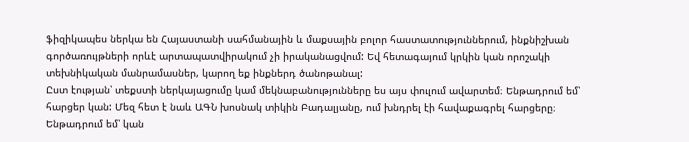ֆիզիկապես ներկա են Հայաստանի սահմանային և մաքսային բոլոր հաստատություններում, ինքնիշխան գործառույթների որևէ արտապատվիրակում չի իրականացվում: Եվ հետագայում կրկին կան որոշակի տեխնիկական մանրամասներ, կարող եք ինքներդ ծանոթանալ:
Ըստ էության՝ տեքստի ներկայացումը կամ մեկնաբանությունները ես այս փուլում ավարտեմ։ Ենթադրում եմ՝ հարցեր կան: Մեզ հետ է նաև ԱԳՆ խոսնակ տիկին Բադալյանը, ում խնդրել էի հավաքագրել հարցերը։ Ենթադրում եմ՝ կան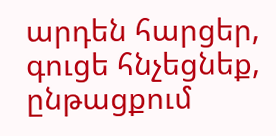արդեն հարցեր, գուցե հնչեցնեք, ընթացքում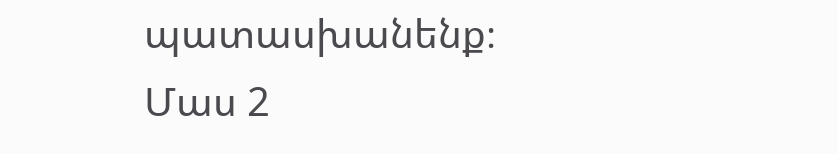պատասխանենք։
Մաս 2